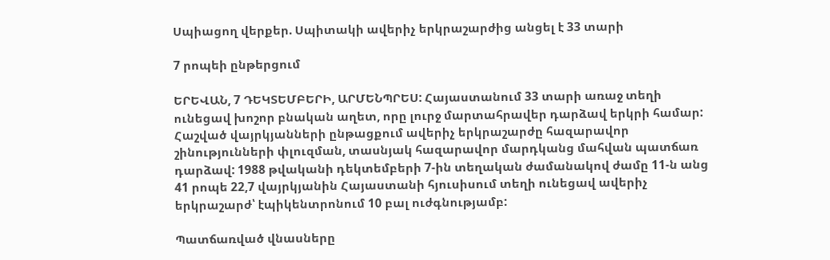Սպիացող վերքեր. Սպիտակի ավերիչ երկրաշարժից անցել է 33 տարի

7 րոպեի ընթերցում

ԵՐԵՎԱՆ, 7 ԴԵԿՏԵՄԲԵՐԻ, ԱՐՄԵՆՊՐԵՍ: Հայաստանում 33 տարի առաջ տեղի ունեցավ խոշոր բնական աղետ, որը լուրջ մարտահրավեր դարձավ երկրի համար: Հաշված վայրկյանների ընթացքում ավերիչ երկրաշարժը հազարավոր շինությունների փլուզման, տասնյակ հազարավոր մարդկանց մահվան պատճառ դարձավ: 1988 թվականի դեկտեմբերի 7-ին տեղական ժամանակով ժամը 11-ն անց 41 րոպե 22,7 վայրկյանին Հայաստանի հյուսիսում տեղի ունեցավ ավերիչ երկրաշարժ՝ էպիկենտրոնում 10 բալ ուժգնությամբ:

Պատճառված վնասները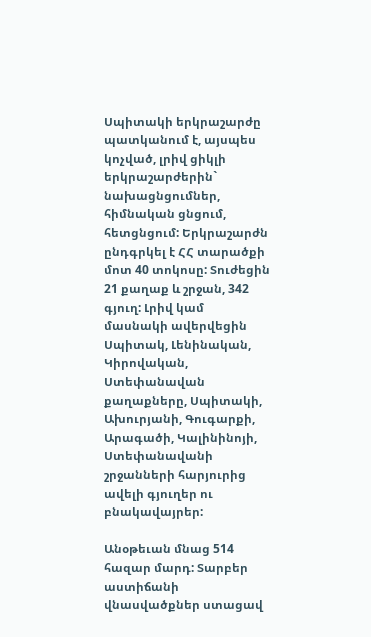Սպիտակի երկրաշարժը պատկանում է, այսպես կոչված, լրիվ ցիկլի երկրաշարժերին` նախացնցումներ, հիմնական ցնցում, հետցնցում: Երկրաշարժն ընդգրկել է ՀՀ տարածքի մոտ 40 տոկոսը: Տուժեցին 21 քաղաք և շրջան, 342 գյուղ: Լրիվ կամ մասնակի ավերվեցին Սպիտակ, Լենինական, Կիրովական, Ստեփանավան քաղաքները, Սպիտակի, Ախուրյանի, Գուգարքի, Արագածի, Կալինինոյի, Ստեփանավանի շրջանների հարյուրից ավելի գյուղեր ու բնակավայրեր:

Անօթեւան մնաց 514 հազար մարդ: Տարբեր աստիճանի վնասվածքներ ստացավ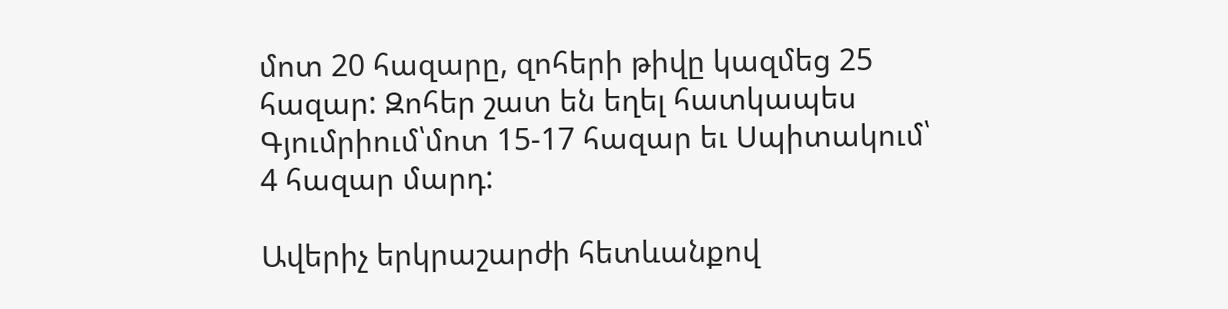մոտ 20 հազարը, զոհերի թիվը կազմեց 25 հազար: Զոհեր շատ են եղել հատկապես Գյումրիում՝մոտ 15-17 հազար եւ Սպիտակում՝ 4 հազար մարդ:

Ավերիչ երկրաշարժի հետևանքով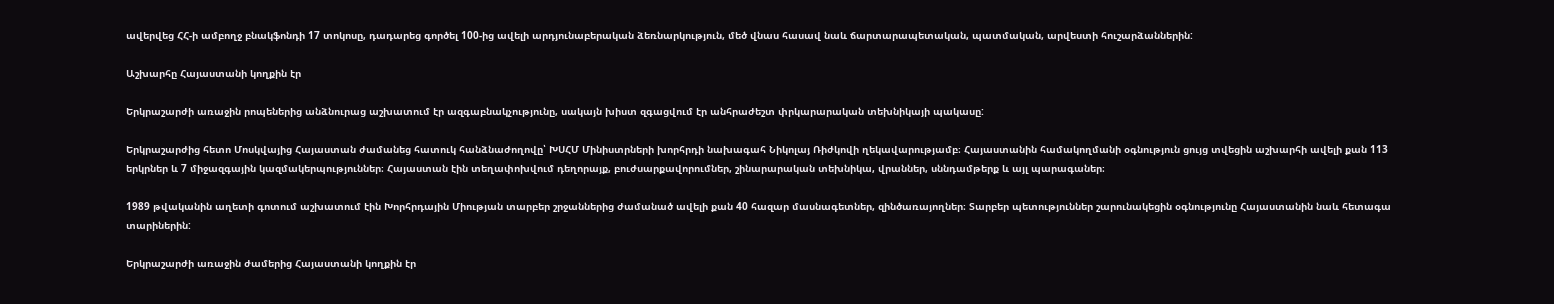ավերվեց ՀՀ-ի ամբողջ բնակֆոնդի 17 տոկոսը, դադարեց գործել 100-ից ավելի արդյունաբերական ձեռնարկություն, մեծ վնաս հասավ նաև ճարտարապետական, պատմական, արվեստի հուշարձաններին:

Աշխարհը Հայաստանի կողքին էր

Երկրաշարժի առաջին րոպեներից անձնուրաց աշխատում էր ազգաբնակչությունը, սակայն խիստ զգացվում էր անհրաժեշտ փրկարարական տեխնիկայի պակասը:

Երկրաշարժից հետո Մոսկվայից Հայաստան ժամանեց հատուկ հանձնաժողովը՝ ԽՍՀՄ Մինիստրների խորհրդի նախագահ Նիկոլայ Ռիժկովի ղեկավարությամբ։ Հայաստանին համակողմանի օգնություն ցույց տվեցին աշխարհի ավելի քան 113 երկրներ և 7 միջազգային կազմակերպություններ։ Հայաստան էին տեղափոխվում դեղորայք, բուժսարքավորումներ, շինարարական տեխնիկա, վրաններ, սննդամթերք և այլ պարագաներ։

1989 թվականին աղետի գոտում աշխատում էին Խորհրդային Միության տարբեր շրջաններից ժամանած ավելի քան 40 հազար մասնագետներ, զինծառայողներ։ Տարբեր պետություններ շարունակեցին օգնությունը Հայաստանին նաև հետագա տարիներին:

Երկրաշարժի առաջին ժամերից Հայաստանի կողքին էր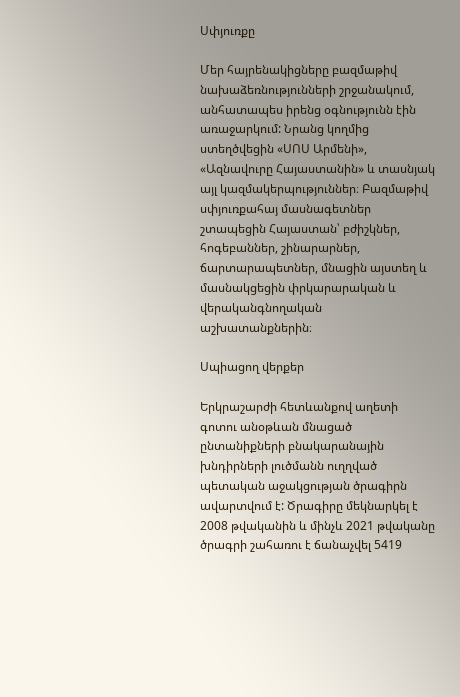Սփյուռքը

Մեր հայրենակիցները բազմաթիվ նախաձեռնությունների շրջանակում, անհատապես իրենց օգնությունն էին առաջարկում: Նրանց կողմից ստեղծվեցին «ՍՈՍ Արմենի», «Ազնավուրը Հայաստանին» և տասնյակ այլ կազմակերպություններ։ Բազմաթիվ սփյուռքահայ մասնագետներ շտապեցին Հայաստան՝ բժիշկներ, հոգեբաններ, շինարարներ, ճարտարապետներ, մնացին այստեղ և մասնակցեցին փրկարարական և վերականգնողական աշխատանքներին։

Սպիացող վերքեր

Երկրաշարժի հետևանքով աղետի գոտու անօթևան մնացած ընտանիքների բնակարանային խնդիրների լուծմանն ուղղված պետական աջակցության ծրագիրն ավարտվում է: Ծրագիրը մեկնարկել է 2008 թվականին և մինչև 2021 թվականը ծրագրի շահառու է ճանաչվել 5419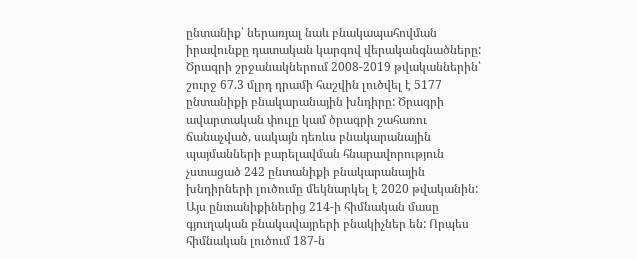ընտանիք՝ ներառյալ նաև բնակապահովման իրավունքը դատական կարգով վերականգնածները: Ծրագրի շրջանակներում 2008-2019 թվականներին՝ շուրջ 67.3 մլրդ դրամի հաշվին լուծվել է 5177 ընտանիքի բնակարանային խնդիրը: Ծրագրի ավարտական փուլը կամ ծրագրի շահառու ճանաչված, սակայն դեռևս բնակարանային պայմանների բարելավման հնարավորություն չստացած 242 ընտանիքի բնակարանային խնդիրների լուծումը մեկնարկել է 2020 թվականին: Այս ընտանիքիներից 214-ի հիմնական մասը գյուղական բնակավայրերի բնակիչներ են: Որպես հիմնական լուծում 187-ն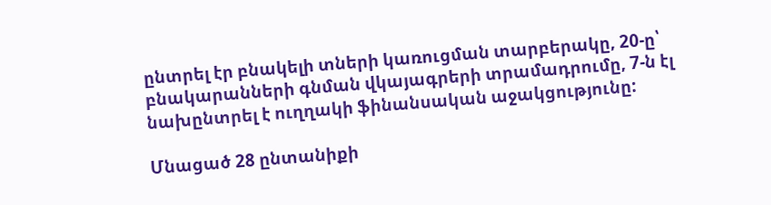ընտրել էր բնակելի տների կառուցման տարբերակը, 20-ը՝ բնակարանների գնման վկայագրերի տրամադրումը, 7-ն էլ նախընտրել է ուղղակի ֆինանսական աջակցությունը:

Մնացած 28 ընտանիքի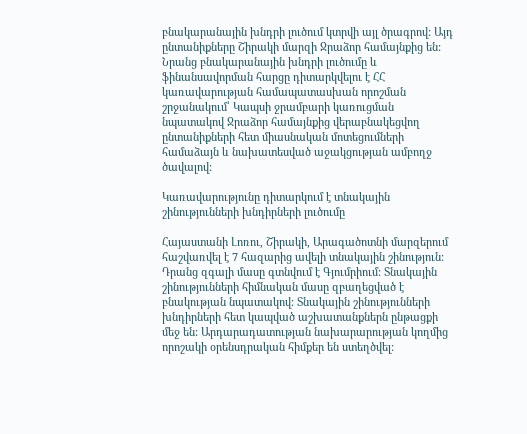բնակարանային խնդրի լուծում կտրվի այլ ծրագրով: Այդ ընտանիքները Շիրակի մարզի Ջրաձոր համայնքից են: Նրանց բնակարանային խնդրի լուծումը և ֆինանսավորման հարցը դիտարկվելու է ՀՀ կառավարության համապատասխան որոշման շրջանակում՝ Կապսի ջրամբարի կառուցման նպատակով Ջրաձոր համայնքից վերաբնակեցվող ընտանիքների հետ միասնական մոտեցումների համաձայն և նախատեսված աջակցության ամբողջ ծավալով:

Կառավարությունը դիտարկում է տնակային շինությունների խնդիրների լուծումը

Հայաստանի Լոռու, Շիրակի, Արագածոտնի մարզերում հաշվառվել է 7 հազարից ավելի տնակային շինություն: Դրանց զգալի մասը գտնվում է Գյումրիում: Տնակային շինությունների հիմնական մասը զբաղեցված է բնակության նպատակով: Տնակային շինությունների խնդիրների հետ կապված աշխատանքներն ընթացքի մեջ են: Արդարադատության նախարարության կողմից որոշակի օրենսդրական հիմքեր են ստեղծվել: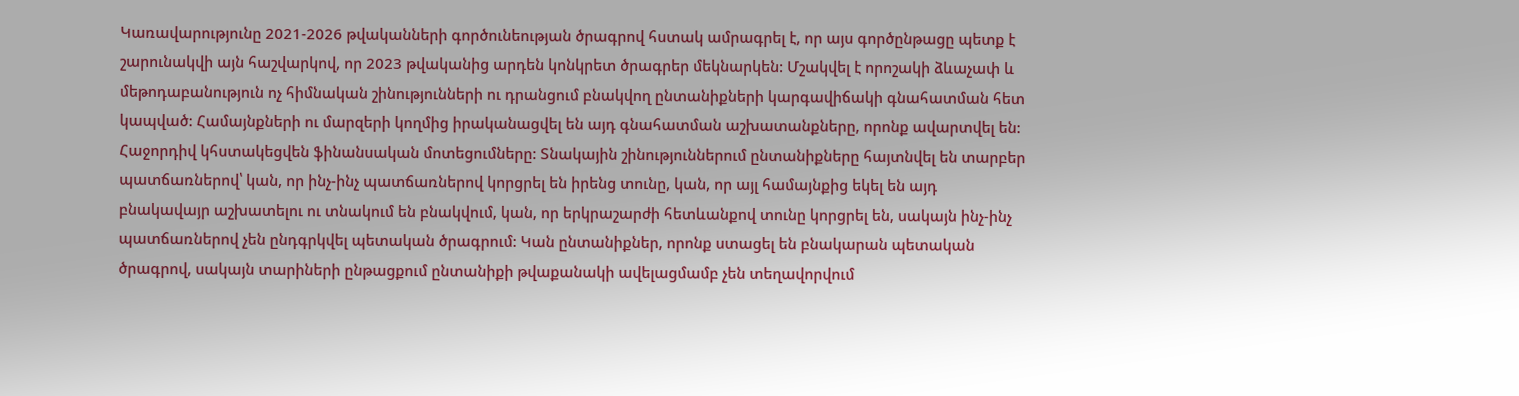Կառավարությունը 2021-2026 թվականների գործունեության ծրագրով հստակ ամրագրել է, որ այս գործընթացը պետք է շարունակվի այն հաշվարկով, որ 2023 թվականից արդեն կոնկրետ ծրագրեր մեկնարկեն: Մշակվել է որոշակի ձևաչափ և մեթոդաբանություն ոչ հիմնական շինությունների ու դրանցում բնակվող ընտանիքների կարգավիճակի գնահատման հետ կապված: Համայնքների ու մարզերի կողմից իրականացվել են այդ գնահատման աշխատանքները, որոնք ավարտվել են: Հաջորդիվ կհստակեցվեն ֆինանսական մոտեցումները: Տնակային շինություններում ընտանիքները հայտնվել են տարբեր պատճառներով՝ կան, որ ինչ-ինչ պատճառներով կորցրել են իրենց տունը, կան, որ այլ համայնքից եկել են այդ բնակավայր աշխատելու ու տնակում են բնակվում, կան, որ երկրաշարժի հետևանքով տունը կորցրել են, սակայն ինչ-ինչ պատճառներով չեն ընդգրկվել պետական ծրագրում: Կան ընտանիքներ, որոնք ստացել են բնակարան պետական ծրագրով, սակայն տարիների ընթացքում ընտանիքի թվաքանակի ավելացմամբ չեն տեղավորվում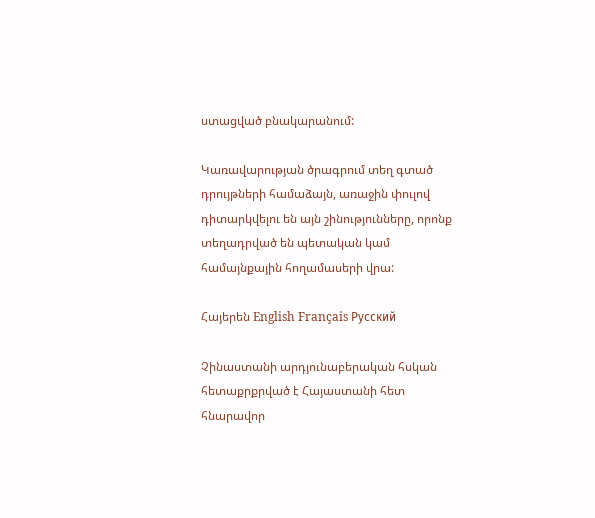ստացված բնակարանում:

Կառավարության ծրագրում տեղ գտած դրույթների համաձայն, առաջին փուլով դիտարկվելու են այն շինությունները, որոնք տեղադրված են պետական կամ համայնքային հողամասերի վրա:

Հայերեն English Français Русский

Չինաստանի արդյունաբերական հսկան հետաքրքրված է Հայաստանի հետ հնարավոր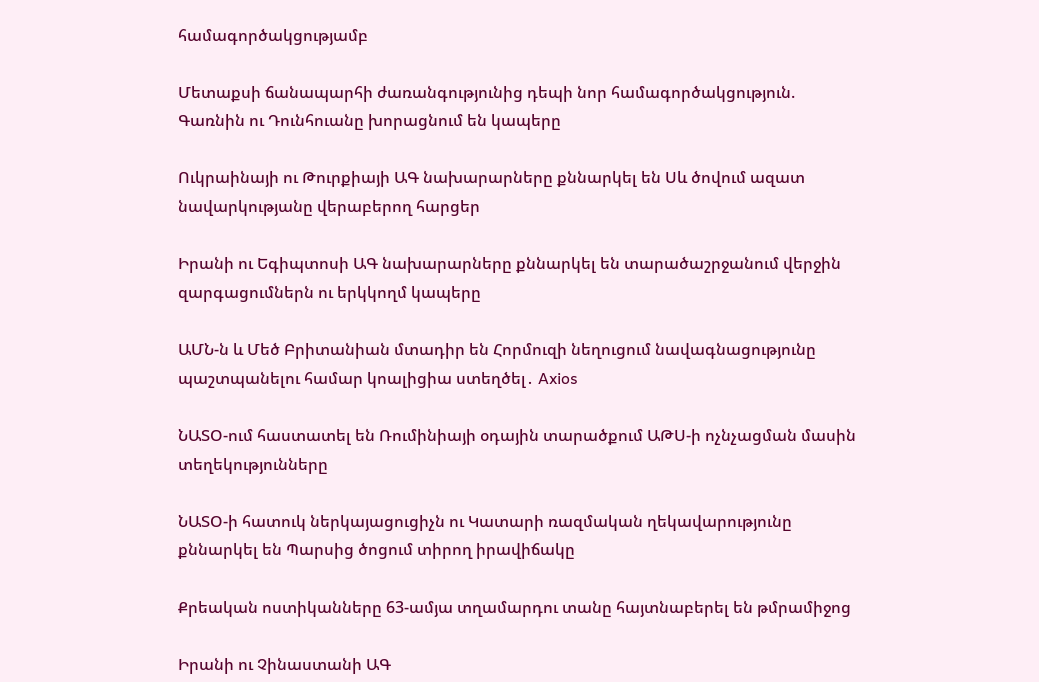համագործակցությամբ

Մետաքսի ճանապարհի ժառանգությունից դեպի նոր համագործակցություն. Գառնին ու Դունհուանը խորացնում են կապերը

Ուկրաինայի ու Թուրքիայի ԱԳ նախարարները քննարկել են Սև ծովում ազատ նավարկությանը վերաբերող հարցեր

Իրանի ու Եգիպտոսի ԱԳ նախարարները քննարկել են տարածաշրջանում վերջին զարգացումներն ու երկկողմ կապերը

ԱՄՆ-ն և Մեծ Բրիտանիան մտադիր են Հորմուզի նեղուցում նավագնացությունը պաշտպանելու համար կոալիցիա ստեղծել․ Axios

ՆԱՏՕ-ում հաստատել են Ռումինիայի օդային տարածքում ԱԹՍ-ի ոչնչացման մասին տեղեկությունները

ՆԱՏՕ-ի հատուկ ներկայացուցիչն ու Կատարի ռազմական ղեկավարությունը քննարկել են Պարսից ծոցում տիրող իրավիճակը

Քրեական ոստիկանները 63-ամյա տղամարդու տանը հայտնաբերել են թմրամիջոց

Իրանի ու Չինաստանի ԱԳ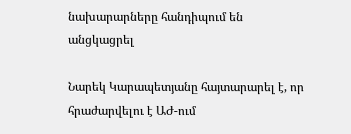նախարարները հանդիպում են անցկացրել

Նարեկ Կարապետյանը հայտարարել է, որ հրաժարվելու է ԱԺ-ում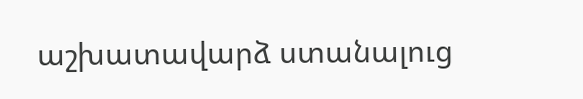աշխատավարձ ստանալուց